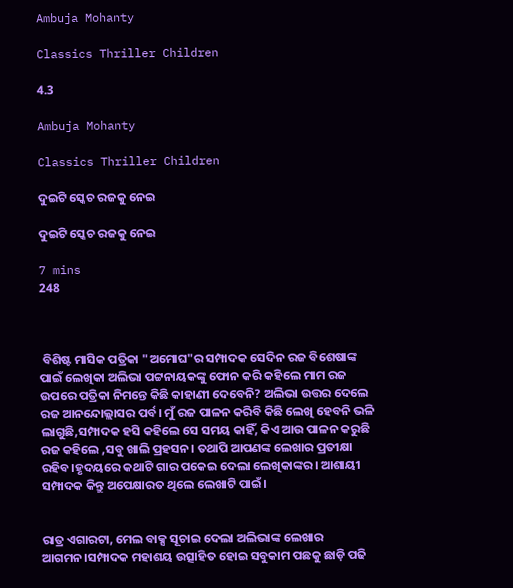Ambuja Mohanty

Classics Thriller Children

4.3

Ambuja Mohanty

Classics Thriller Children

ଦୁଇଟି ସ୍କେଚ ରଜକୁ ନେଇ

ଦୁଇଟି ସ୍କେଚ ରଜକୁ ନେଇ

7 mins
248



 ବିଶିଷ୍ଟ ମାସିକ ପତ୍ରିକା "ଅମୋଘ"ର ସମ୍ପାଦକ ସେଦିନ ରଜ ବିଶେଷାଙ୍କ ପାଇଁ ଲେଖିକା ଅଲିଭା ପଟ୍ଟନାୟକଙ୍କୁ ଫୋନ କରି କହିଲେ ମାମ ରଜ ଉପରେ ପତ୍ରିକା ନିମନ୍ତେ କିଛି କାହାଣୀ ଦେବେନି? ଅଲିଭା ଉତ୍ତର ଦେଲେ ରଜ ଆନନ୍ଦୋଲ୍ଲାସର ପର୍ବ। ମୁଁ ରଜ ପାଳନ କରିବି କିଛି ଲେଖି ହେବନି ଭଳି ଲାଗୁଛି,ସମ୍ପାଦକ ହସି କହିଲେ ସେ ସମୟ କାହିଁ, କିଏ ଆଉ ପାଳନ କରୁଛି ରଜ କହିଲେ ,ସବୁ ଖାଲି ପ୍ରହସନ। ତଥାପି ଆପଣଙ୍କ ଲେଖାର ପ୍ରତୀକ୍ଷା ରହିବ।ହୃଦୟରେ କଥାଟି ଗାର ପକେଇ ଦେଲା ଲେଖିକାଙ୍କର। ଆଶାୟୀ ସମ୍ପାଦକ କିନ୍ତୁ ଅପେକ୍ଷାରତ ଥିଲେ ଲେଖାଟି ପାଇଁ।


ରାତ୍ର ଏଗାରଟା, ମେଲ ବାକ୍ସ ସୂଚାଇ ଦେଲା ଅଲିଭାଙ୍କ ଲେଖାର ଆଗମନ।ସମ୍ପାଦକ ମହାଶୟ ଉତ୍ସାହିତ ହୋଇ ସବୁକାମ ପଛକୁ ଛାଡ଼ି ପଢି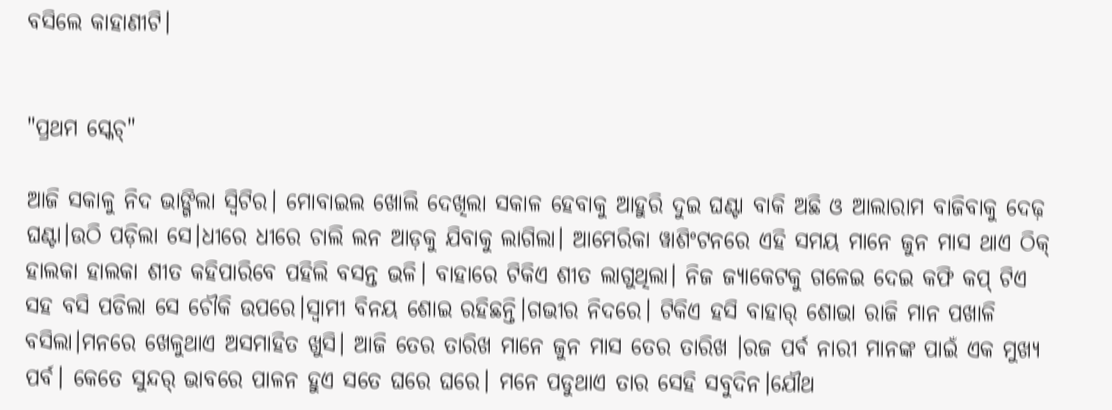ବସିଲେ କାହାଣୀଟି।


"ପ୍ରଥମ ସ୍କେଚ୍"

ଆଜି ସକାଳୁ ନିଦ ଭାଙ୍ଗିଲା ସ୍ବିଟିର। ମୋବାଇଲ ଖୋଲି ଦେଖିଲା ସକାଳ ହେବାକୁ ଆହୁରି ଦୁଇ ଘଣ୍ଟା ବାକି ଅଛି ଓ ଆଲାରାମ ବାଜିବାକୁ ଦେଢ଼ ଘଣ୍ଟା।ଉଠି ପଡ଼ିଲା ସେ।ଧୀରେ ଧୀରେ ଚାଲି ଲନ ଆଡ଼କୁ ଯିବାକୁ ଲାଗିଲା। ଆମେରିକା ୱାଶିଂଟନରେ ଏହି ସମୟ ମାନେ ଜୁନ ମାସ ଥାଏ ଠିକ୍ ହାଲକା ହାଲକା ଶୀତ କହିପାରିବେ ପହିଲି ବସନ୍ତ ଭଳି। ବାହାରେ ଟିକିଏ ଶୀତ ଲାଗୁଥିଲା। ନିଜ ଜ୍ୟାକେଟକୁ ଗଳେଇ ଦେଇ କଫି କପ୍ ଟିଏ ସହ ବସି ପଡିଲା ସେ ଚୌକି ଉପରେ।ସ୍ବାମୀ ବିନୟ ଶୋଇ ରହିଛନ୍ତି।ଗଭୀର ନିଦରେ। ଟିକିଏ ହସି ବାହାର୍ ଶୋଭା ରାଜି ମାନ ପଖାଳି ବସିଲା।ମନରେ ଖେଳୁଥାଏ ଅସମାହିତ ଖୁସି। ଆଜି ତେର ତାରିଖ ମାନେ ଜୁନ ମାସ ତେର ତାରିଖ ।ରଜ ପର୍ବ ନାରୀ ମାନଙ୍କ ପାଇଁ ଏକ ମୁଖ୍ୟ ପର୍ବ। କେତେ ସୁନ୍ଦର୍ ଭାବରେ ପାଳନ ହୁଏ ସତେ ଘରେ ଘରେ। ମନେ ପଡୁଥାଏ ତାର ସେହି ସବୁଦିନ।ଯୌଥ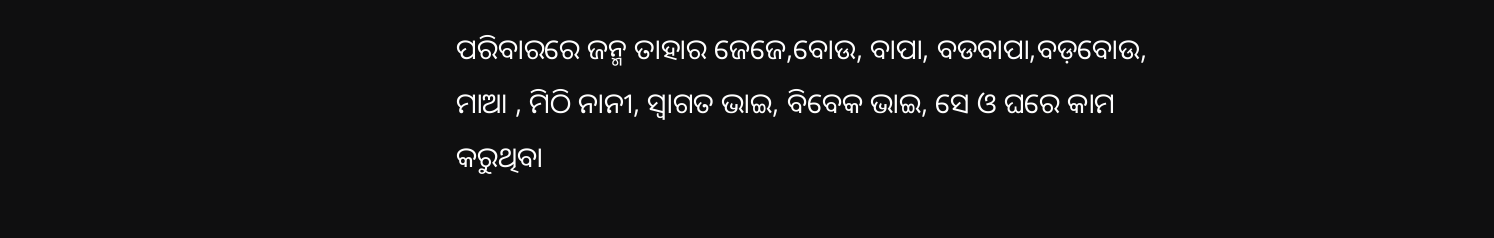ପରିବାରରେ ଜନ୍ମ ତାହାର ଜେଜେ,ବୋଉ, ବାପା, ବଡବାପା,ବଡ଼ବୋଉ, ମାଆ , ମିଠି ନାନୀ, ସ୍ବାଗତ ଭାଇ, ବିବେକ ଭାଇ, ସେ ଓ ଘରେ କାମ କରୁଥିବା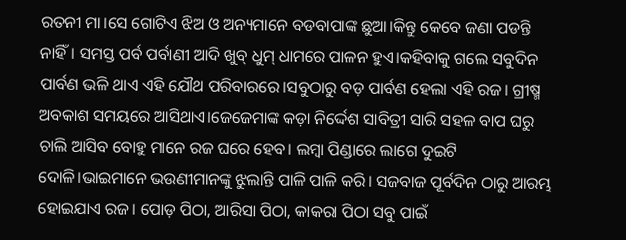ରତନୀ ମା।ସେ ଗୋଟିଏ ଝିଅ ଓ ଅନ୍ୟମାନେ ବଡବାପାଙ୍କ ଛୁଆ।କିନ୍ତୁ କେବେ ଜଣା ପଡନ୍ତି ନାହିଁ। ସମସ୍ତ ପର୍ବ ପର୍ବାଣୀ ଆଦି ଖୁବ୍ ଧୁମ୍ ଧାମରେ ପାଳନ ହୁଏ।କହିବାକୁ ଗଲେ ସବୁଦିନ ପାର୍ବଣ ଭଳି ଥାଏ ଏହି ଯୌଥ ପରିବାରରେ।ସବୁଠାରୁ ବଡ଼ ପାର୍ବଣ ହେଲା ଏହି ରଜ। ଗ୍ରୀଷ୍ମ ଅବକାଶ ସମୟରେ ଆସିଥାଏ।ଜେଜେମାଙ୍କ କଡ଼ା ନିର୍ଦ୍ଦେଶ ସାବିତ୍ରୀ ସାରି ସହଳ ବାପ ଘରୁ ଚାଲି ଆସିବ ବୋହୁ ମାନେ ରଜ ଘରେ ହେବ। ଲମ୍ବା ପିଣ୍ଡାରେ ଲାଗେ ଦୁଇଟି ଦୋଳି।ଭାଇମାନେ ଭଉଣୀମାନଙ୍କୁ ଝୁଲାନ୍ତି ପାଳି ପାଳି କରି। ସଜବାଜ ପୂର୍ବଦିନ ଠାରୁ ଆରମ୍ଭ ହୋଇଯାଏ ରଜ। ପୋଡ଼ ପିଠା, ଆରିସା ପିଠା, କାକରା ପିଠା ସବୁ ପାଇଁ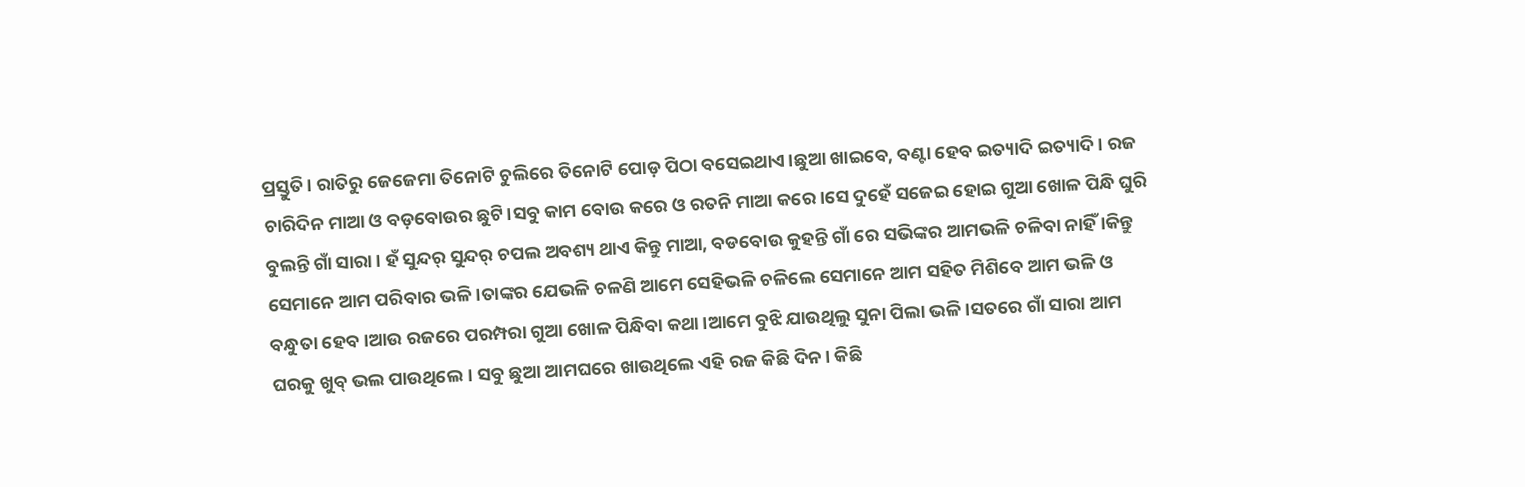ପ୍ରସ୍ତୁତି। ରାତିରୁ ଜେଜେମା ତିନୋଟି ଚୁଲିରେ ତିନୋଟି ପୋଡ଼ ପିଠା ବସେଇଥାଏ।ଛୁଆ ଖାଇବେ, ବଣ୍ଟା ହେବ ଇତ୍ୟାଦି ଇତ୍ୟାଦି। ରଜ ଚାରିଦିନ ମାଆ ଓ ବଡ଼ବୋଉର ଛୁଟି।ସବୁ କାମ ବୋଉ କରେ ଓ ରତନି ମାଆ କରେ।ସେ ଦୁହେଁ ସଜେଇ ହୋଇ ଗୁଆ ଖୋଳ ପିନ୍ଧି ଘୁରି ବୁଲନ୍ତି ଗାଁ ସାରା। ହଁ ସୁନ୍ଦର୍ ସୁନ୍ଦର୍ ଚପଲ ଅବଶ୍ୟ ଥାଏ କିନ୍ତୁ ମାଆ, ବଡବୋଉ କୁହନ୍ତି ଗାଁ ରେ ସଭିଙ୍କର ଆମଭଳି ଚଳିବା ନାହିଁ ।କିନ୍ତୁ ସେମାନେ ଆମ ପରିବାର ଭଳି।ତାଙ୍କର ଯେଭଳି ଚଳଣି ଆମେ ସେହିଭଳି ଚଳିଲେ ସେମାନେ ଆମ ସହିତ ମିଶିବେ ଆମ ଭଳି ଓ ବନ୍ଧୁତା ହେବ।ଆଉ ରଜରେ ପରମ୍ପରା ଗୁଆ ଖୋଳ ପିନ୍ଧିବା କଥା।ଆମେ ବୁଝି ଯାଉଥିଲୁ ସୁନା ପିଲା ଭଳି।ସତରେ ଗାଁ ସାରା ଆମ ଘରକୁ ଖୁବ୍ ଭଲ ପାଉଥିଲେ। ସବୁ ଛୁଆ ଆମଘରେ ଖାଉଥିଲେ ଏହି ରଜ କିଛି ଦିନ। କିଛି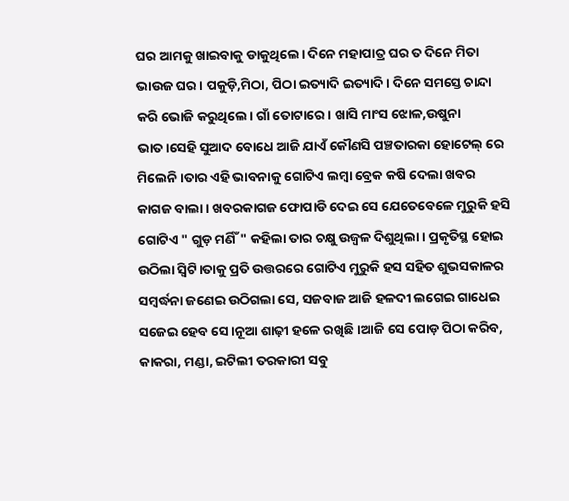ଘର ଆମକୁ ଖାଇବାକୁ ଡାକୁଥିଲେ। ଦିନେ ମହାପାତ୍ର ଘର ତ ଦିନେ ମିତା ଭାଉଜ ଘର। ପକୁଡ଼ି,ମିଠା, ପିଠା ଇତ୍ୟାଦି ଇତ୍ୟାଦି। ଦିନେ ସମସ୍ତେ ଚାନ୍ଦା କରି ଭୋଜି କରୁଥିଲେ। ଗାଁ ତୋଟାରେ। ଖାସି ମାଂସ ଝୋଳ,ଉଷୁନା ଭାତ।ସେହି ସୁଆଦ ବୋଧେ ଆଜି ଯାଏଁ କୌଣସି ପଞ୍ଚତାରକା ହୋଟେଲ୍ ରେ ମିଲେନି।ତାର ଏହି ଭାବନାକୁ ଗୋଟିଏ ଲମ୍ବା ବ୍ରେକ କଷି ଦେଲା ଖବର କାଗଜ ବାଲା। ଖବରକାଗଜ ଫୋପାଡି ଦେଇ ସେ ଯେତେବେଳେ ମୁରୁକି ହସି ଗୋଟିଏ " ଗୁଡ଼ ମର୍ଣିଁ" କହିଲା ତାର ଚକ୍ଷୁ ଉଜ୍ବଳ ଦିଶୁଥିଲା। ପ୍ରକୃତିସ୍ଥ ହୋଇ ଉଠିଲା ସ୍ବିଟି।ତାକୁ ପ୍ରତି ଉତ୍ତରରେ ଗୋଟିଏ ମୁରୁକି ହସ ସହିତ ଶୁଭସକାଳର ସମ୍ବର୍ଦ୍ଧନା ଜଣେଇ ଉଠିଗଲା ସେ, ସଜବାଜ ଆଜି ହଳଦୀ ଲଗେଇ ଗାଧେଇ ସଜେଇ ହେବ ସେ।ନୂଆ ଶାଢ଼ୀ ହଳେ ରଖିଛି।ଆଜି ସେ ପୋଡ଼ ପିଠା କରିବ, କାକରା, ମଣ୍ଡା, ଇଟିଲୀ ତରକାରୀ ସବୁ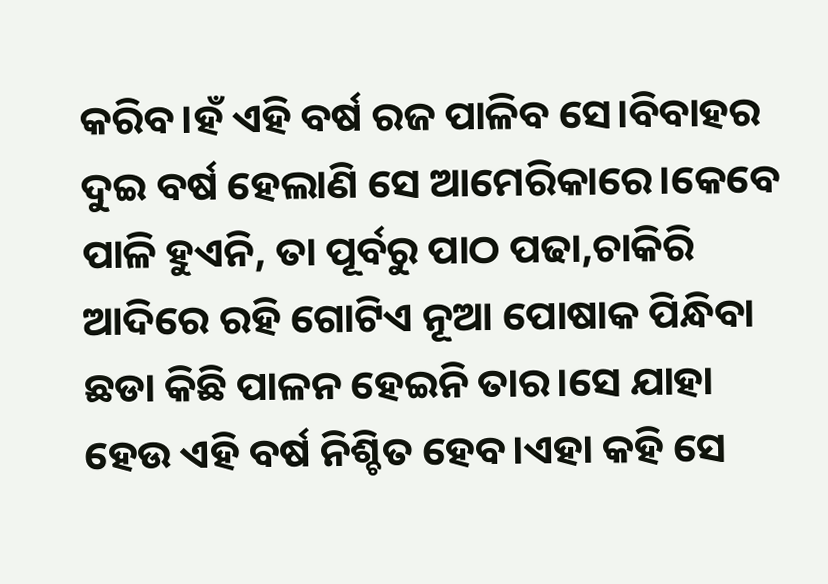କରିବ।ହଁ ଏହି ବର୍ଷ ରଜ ପାଳିବ ସେ।ବିବାହର ଦୁଇ ବର୍ଷ ହେଲାଣି ସେ ଆମେରିକାରେ।କେବେ ପାଳି ହୁଏନି, ତା ପୂର୍ବରୁ ପାଠ ପଢା,ଚାକିରି ଆଦିରେ ରହି ଗୋଟିଏ ନୂଆ ପୋଷାକ ପିନ୍ଧିବା ଛଡା କିଛି ପାଳନ ହେଇନି ତାର।ସେ ଯାହା ହେଉ ଏହି ବର୍ଷ ନିଶ୍ଚିତ ହେବ।ଏହା କହି ସେ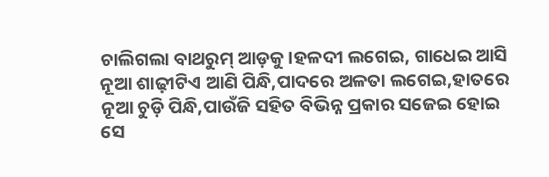ଚାଲିଗଲା ବାଥରୁମ୍ ଆଡ଼କୁ।ହଳଦୀ ଲଗେଇ, ଗାଧେଇ ଆସି ନୂଆ ଶାଢ଼ୀଟିଏ ଆଣି ପିନ୍ଧି,ପାଦରେ ଅଳତା ଲଗେଇ,ହାତରେ ନୂଆ ଚୁଡ଼ି ପିନ୍ଧି,ପାଉଁଜି ସହିତ ବିଭିନ୍ନ ପ୍ରକାର ସଜେଇ ହୋଇ ସେ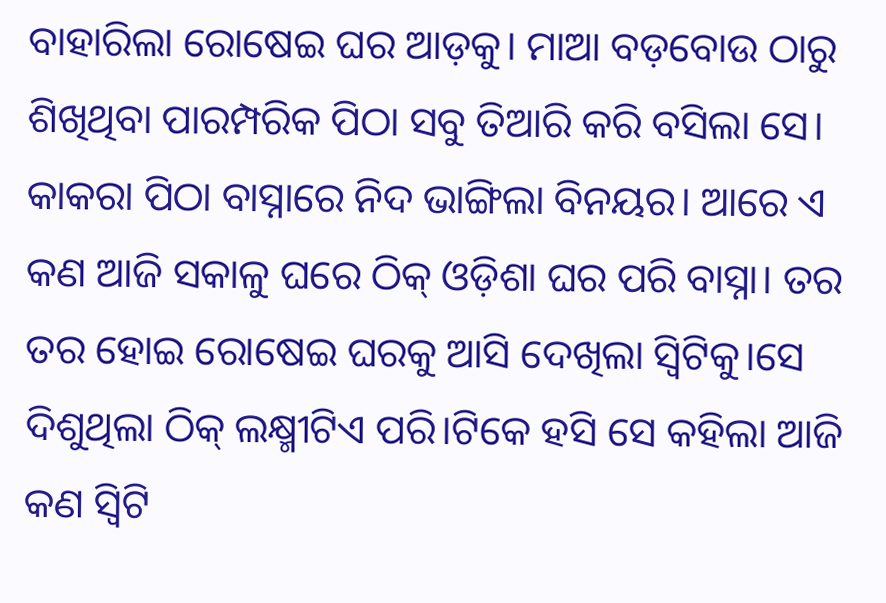ବାହାରିଲା ରୋଷେଇ ଘର ଆଡ଼କୁ। ମାଆ ବଡ଼ବୋଉ ଠାରୁ ଶିଖିଥିବା ପାରମ୍ପରିକ ପିଠା ସବୁ ତିଆରି କରି ବସିଲା ସେ। କାକରା ପିଠା ବାସ୍ନାରେ ନିଦ ଭାଙ୍ଗିଲା ବିନୟର। ଆରେ ଏ କଣ ଆଜି ସକାଳୁ ଘରେ ଠିକ୍ ଓଡ଼ିଶା ଘର ପରି ବାସ୍ନା। ତର ତର ହୋଇ ରୋଷେଇ ଘରକୁ ଆସି ଦେଖିଲା ସ୍ବିଟିକୁ।ସେ ଦିଶୁଥିଲା ଠିକ୍ ଲକ୍ଷ୍ମୀଟିଏ ପରି।ଟିକେ ହସି ସେ କହିଲା ଆଜି କଣ ସ୍ବିଟି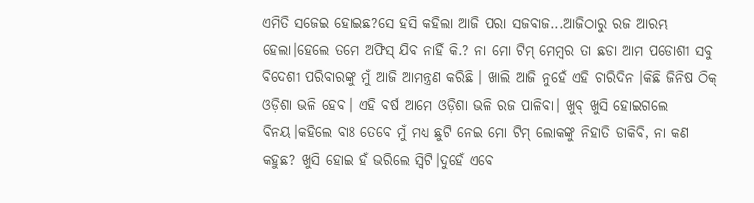ଏମିତି ସଜେଇ ହୋଇଛ?ସେ ହସି କହିଲା ଆଜି ପରା ସଜବାଜ...ଆଜିଠାରୁ ରଜ ଆରମ୍ଭ ହେଲା।ହେଲେ ତମେ ଅଫିସ୍ ଯିବ ନାହିଁ କି.? ନା ମୋ ଟିମ୍ ମେମ୍ବର ତା ଛଡା ଆମ ପଡୋଶୀ ସବୁ ବିଦେଶୀ ପରିବାରଙ୍କୁ ମୁଁ ଆଜି ଆମନ୍ତ୍ରଣ କରିଛି । ଖାଲି ଆଜି ନୁହେଁ ଏହି ଚାରିଦିନ ।କିଛି ଜିନିଷ ଠିକ୍ ଓଡ଼ିଶା ଭଳି ହେବ। ଏହି ବର୍ଷ ଆମେ ଓଡ଼ିଶା ଭଳି ରଜ ପାଳିବା। ଖୁବ୍ ଖୁସି ହୋଇଗଲେ ବିନୟ।କହିଲେ ବାଃ ତେବେ ମୁଁ ମଧ୍ୟ ଛୁଟି ନେଇ ମୋ ଟିମ୍ ଲୋକଙ୍କୁ ନିହାତି ଡାକିବି, ନା କଣ କହୁଛ? ଖୁସି ହୋଇ ହଁ ଭରିଲେ ସ୍ବିଟି।ଦୁହେଁ ଏବେ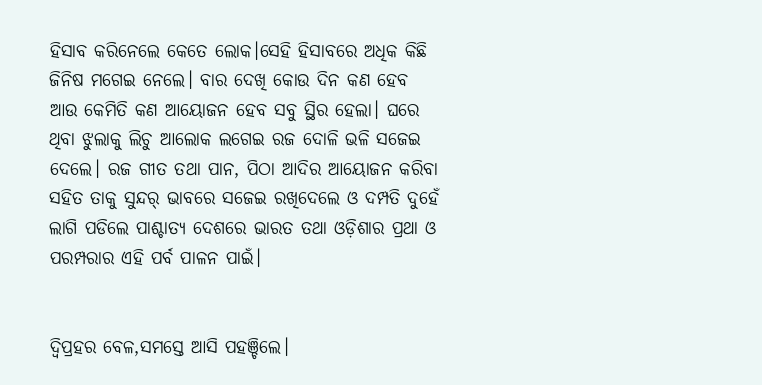ହିସାବ କରିନେଲେ କେତେ ଲୋକ।ସେହି ହିସାବରେ ଅଧିକ କିଛି ଜିନିଷ ମଗେଇ ନେଲେ। ବାର ଦେଖି କୋଉ ଦିନ କଣ ହେବ ଆଉ କେମିତି କଣ ଆୟୋଜନ ହେବ ସବୁ ସ୍ଥିର ହେଲା। ଘରେ ଥିବା ଝୁଲାକୁ ଲିଚୁ ଆଲୋକ ଲଗେଇ ରଜ ଦୋଳି ଭଳି ସଜେଇ ଦେଲେ। ରଜ ଗୀତ ତଥା ପାନ, ପିଠା ଆଦିର ଆୟୋଜନ କରିବା ସହିତ ତାକୁ ସୁନ୍ଦର୍ ଭାବରେ ସଜେଇ ରଖିଦେଲେ ଓ ଦମ୍ପତି ଦୁହେଁ ଲାଗି ପଡିଲେ ପାଶ୍ଚାତ୍ୟ ଦେଶରେ ଭାରତ ତଥା ଓଡ଼ିଶାର ପ୍ରଥା ଓ ପରମ୍ପରାର ଏହି ପର୍ବ ପାଳନ ପାଇଁ।


ଦ୍ୱିପ୍ରହର ବେଳ,ସମସ୍ତେ ଆସି ପହଞ୍ଚିଲେ।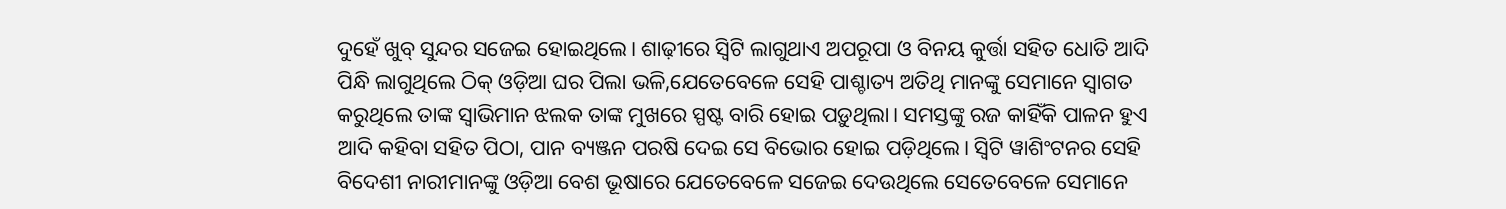ଦୁହେଁ ଖୁବ୍ ସୁନ୍ଦର ସଜେଇ ହୋଇଥିଲେ। ଶାଢ଼ୀରେ ସ୍ବିଟି ଲାଗୁଥାଏ ଅପରୂପା ଓ ବିନୟ କୁର୍ତ୍ତା ସହିତ ଧୋତି ଆଦି ପିନ୍ଧି ଲାଗୁଥିଲେ ଠିକ୍ ଓଡ଼ିଆ ଘର ପିଲା ଭଳି,ଯେତେବେଳେ ସେହି ପାଶ୍ଚାତ୍ୟ ଅତିଥି ମାନଙ୍କୁ ସେମାନେ ସ୍ବାଗତ କରୁଥିଲେ ତାଙ୍କ ସ୍ୱାଭିମାନ ଝଲକ ତାଙ୍କ ମୁଖରେ ସ୍ପଷ୍ଟ ବାରି ହୋଇ ପଡ଼ୁଥିଲା। ସମସ୍ତଙ୍କୁ ରଜ କାହିଁକି ପାଳନ ହୁଏ ଆଦି କହିବା ସହିତ ପିଠା, ପାନ ବ୍ୟଞ୍ଜନ ପରଷି ଦେଇ ସେ ବିଭୋର ହୋଇ ପଡ଼ିଥିଲେ। ସ୍ବିଟି ୱାଶିଂଟନର ସେହି ବିଦେଶୀ ନାରୀମାନଙ୍କୁ ଓଡ଼ିଆ ବେଶ ଭୂଷାରେ ଯେତେବେଳେ ସଜେଇ ଦେଉଥିଲେ ସେତେବେଳେ ସେମାନେ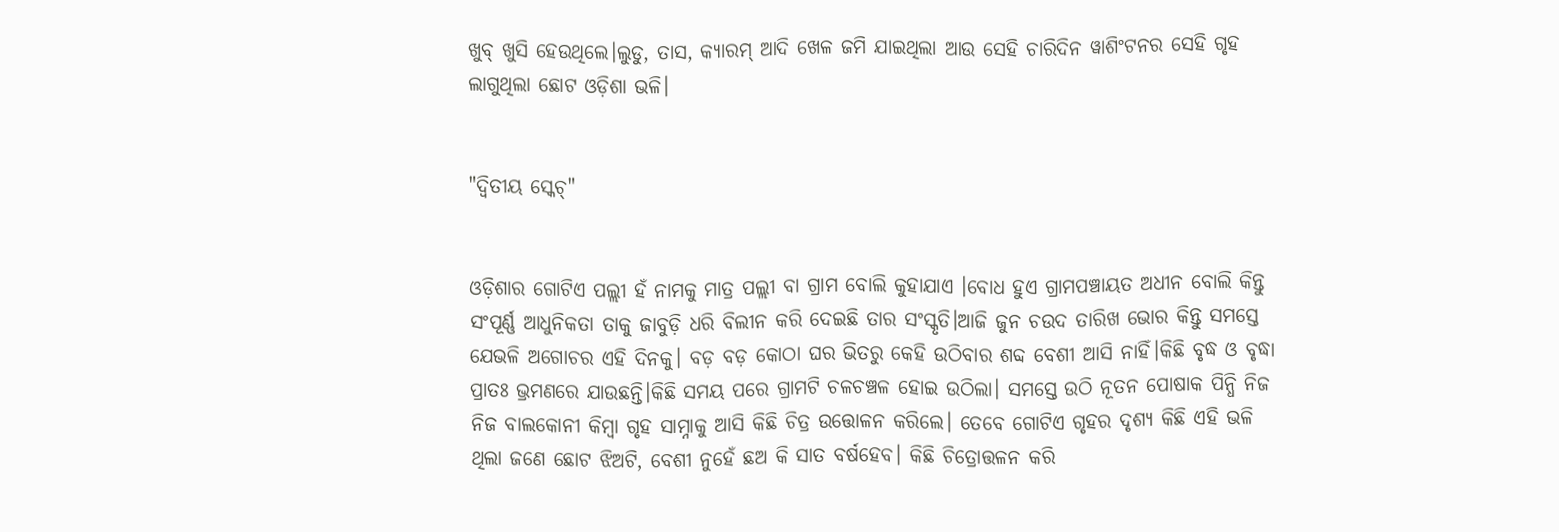ଖୁବ୍ ଖୁସି ହେଉଥିଲେ।ଲୁଡୁ, ତାସ, କ୍ୟାରମ୍ ଆଦି ଖେଳ ଜମି ଯାଇଥିଲା ଆଉ ସେହି ଚାରିଦିନ ୱାଶିଂଟନର ସେହି ଗୃହ ଲାଗୁଥିଲା ଛୋଟ ଓଡ଼ିଶା ଭଳି।


"ଦ୍ୱିତୀୟ ସ୍କେଚ୍"


ଓଡ଼ିଶାର ଗୋଟିଏ ପଲ୍ଲୀ ହଁ ନାମକୁ ମାତ୍ର ପଲ୍ଲୀ ବା ଗ୍ରାମ ବୋଲି କୁହାଯାଏ ।ବୋଧ ହୁଏ ଗ୍ରାମପଞ୍ଚାୟତ ଅଧୀନ ବୋଲି କିନ୍ତୁ ସଂପୂର୍ଣ୍ଣ ଆଧୁନିକତା ତାକୁ ଜାବୁଡ଼ି ଧରି ବିଲୀନ କରି ଦେଇଛି ତାର ସଂସ୍କୃତି।ଆଜି ଜୁନ ଚଉଦ ତାରିଖ ଭୋର କିନ୍ତୁ ସମସ୍ତେ ଯେଭଳି ଅଗୋଚର ଏହି ଦିନକୁ। ବଡ଼ ବଡ଼ କୋଠା ଘର ଭିତରୁ କେହି ଉଠିବାର ଶବ୍ଦ ବେଶୀ ଆସି ନାହିଁ।କିଛି ବୃଦ୍ଧ ଓ ବୃଦ୍ଧା ପ୍ରାତଃ ଭ୍ରମଣରେ ଯାଉଛନ୍ତି।କିଛି ସମୟ ପରେ ଗ୍ରାମଟି ଚଳଚଞ୍ଚଳ ହୋଇ ଉଠିଲା। ସମସ୍ତେ ଉଠି ନୂତନ ପୋଷାକ ପିନ୍ଧି ନିଜ ନିଜ ବାଲକୋନୀ କିମ୍ବା ଗୃହ ସାମ୍ନାକୁ ଆସି କିଛି ଚିତ୍ର ଉତ୍ତୋଳନ କରିଲେ। ତେବେ ଗୋଟିଏ ଗୃହର ଦୃଶ୍ୟ କିଛି ଏହି ଭଳି ଥିଲା ଜଣେ ଛୋଟ ଝିଅଟି, ବେଶୀ ନୁହେଁ ଛଅ କି ସାତ ବର୍ଷହେବ। କିଛି ଚିତ୍ରୋତ୍ତଳନ କରି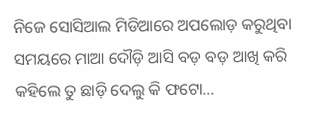ନିଜେ ସୋସିଆଲ ମିଡିଆରେ ଅପଲୋଡ଼ କରୁଥିବା ସମୟରେ ମାଆ ଦୌଡ଼ି ଆସି ବଡ଼ ବଡ଼ ଆଖି କରି କହିଲେ ତୁ ଛାଡ଼ି ଦେଲୁ କି ଫଟୋ...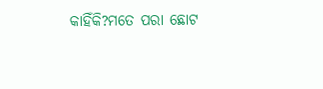କାହିଁକି?ମତେ ପରା ଛୋଟ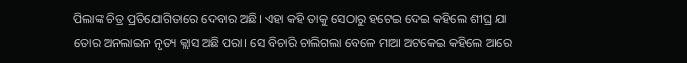ପିଲାଙ୍କ ଚିତ୍ର ପ୍ରତିଯୋଗିତାରେ ଦେବାର ଅଛି। ଏହା କହି ତାକୁ ସେଠାରୁ ହଟେଇ ଦେଇ କହିଲେ ଶୀଘ୍ର ଯା ତୋର ଅନଲାଇନ ନୃତ୍ୟ କ୍ଲାସ ଅଛି ପରା। ସେ ବିଚାରି ଚାଲିଗଲା ବେଳେ ମାଆ ଅଟକେଇ କହିଲେ ଆରେ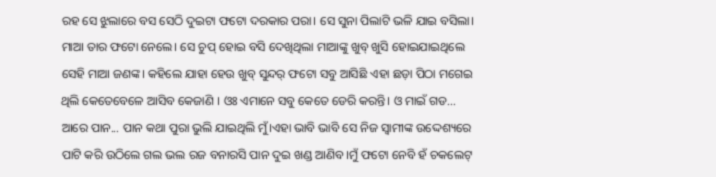ରହ ସେ ଝୁଲାରେ ବସ ସେଠି ଦୁଇଟା ଫଟୋ ଦରକାର ପରା। ସେ ସୁନା ପିଲାଟି ଭଳି ଯାଇ ବସିଲା। ମାଆ ତାର ଫଟୋ ନେଲେ। ସେ ଚୁପ୍ ହୋଇ ବସି ଦେଖିଥିଲା ମାଆଙ୍କୁ ଖୁବ୍ ଖୁସି ହୋଇଯାଇଥିଲେ ସେହି ମାଆ ଜଣଙ୍କ। କହିଲେ ଯାହା ହେଉ ଖୁବ୍ ସୁନ୍ଦର୍ ଫଟୋ ସବୁ ଆସିଛି ଏହା ଛଡ଼ା ପିଠା ମଗେଇ ଥିଲି କେତେବେଳେ ଆସିବ କେଜାଣି । ଓଃ ଏମାନେ ସବୁ କେତେ ଡେରି କରନ୍ତି। ଓ ମାଇଁ ଗଡ... ଆରେ ପାନ... ପାନ କଥା ପୁରା ଭୁଲି ଯାଇଥିଲି ମୁଁ।ଏହା ଭାବି ଭାବି ସେ ନିଜ ସ୍ଵାମୀଙ୍କ ଉଦ୍ଦେଶ୍ୟରେ ପାଟି କରି ଉଠିଲେ ଗଲ ଭଲ ରଜ ବନାରସି ପାନ ଦୁଇ ଖଣ୍ଡ ଆଣିବ।ମୁଁ ଫଟୋ ନେବି ହଁ ଚକଲେଟ୍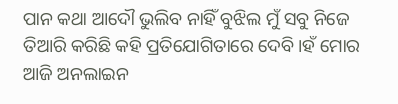ପାନ କଥା ଆଦୌ ଭୁଲିବ ନାହିଁ ବୁଝିଲ ମୁଁ ସବୁ ନିଜେ ତିଆରି କରିଛି କହି ପ୍ରତିଯୋଗିତାରେ ଦେବି।ହଁ ମୋର ଆଜି ଅନଲାଇନ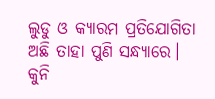ଲୁଡୁ ଓ କ୍ୟାରମ ପ୍ରତିଯୋଗିତା ଅଛି ତାହା ପୁଣି ସନ୍ଧ୍ୟାରେ। କୁନି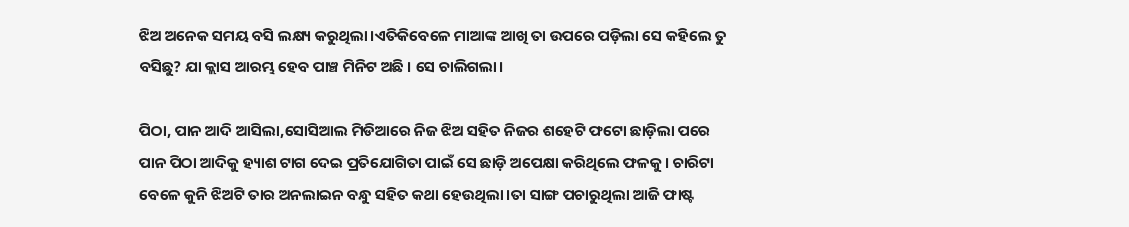ଝିଅ ଅନେକ ସମୟ ବସି ଲକ୍ଷ୍ୟ କରୁଥିଲା।ଏତିକିବେଳେ ମାଆଙ୍କ ଆଖି ତା ଉପରେ ପଡ଼ିଲା ସେ କହିଲେ ତୁ ବସିଛୁ? ଯା କ୍ଲାସ ଆରମ୍ଭ ହେବ ପାଞ୍ଚ ମିନିଟ ଅଛି । ସେ ଚାଲିଗଲା।

ପିଠା, ପାନ ଆଦି ଆସିଲା,ସୋସିଆଲ ମିଡିଆରେ ନିଜ ଝିଅ ସହିତ ନିଜର ଶହେଟି ଫଟୋ ଛାଡ଼ିଲା ପରେ ପାନ ପିଠା ଆଦିକୁ ହ୍ୟାଶ ଟାଗ ଦେଇ ପ୍ରତିଯୋଗିତା ପାଇଁ ସେ ଛାଡ଼ି ଅପେକ୍ଷା କରିଥିଲେ ଫଳକୁ। ଚାରିଟା ବେଳେ କୁନି ଝିଅଟି ତାର ଅନଲାଇନ ବନ୍ଧୁ ସହିତ କଥା ହେଉଥିଲା।ତା ସାଙ୍ଗ ପଚାରୁଥିଲା ଆଜି ଫାଷ୍ଟ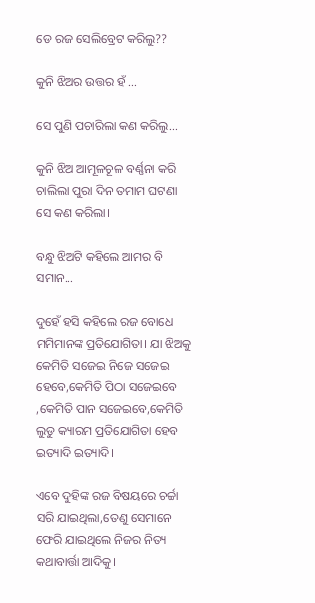ଡେ ରଜ ସେଲିବ୍ରେଟ କରିଲୁ??

କୁନି ଝିଅର ଉତ୍ତର ହଁ ...

ସେ ପୁଣି ପଚାରିଲା କଣ କରିଲୁ...

କୁନି ଝିଅ ଆମୂଳଚୂଳ ବର୍ଣ୍ଣନା କରି ଚାଲିଲା ପୁରା ଦିନ ତମାମ ଘଟଣା ସେ କଣ କରିଲା।

ବନ୍ଧୁ ଝିଅଟି କହିଲେ ଆମର ବି ସମାନ...

ଦୁହେଁ ହସି କହିଲେ ରଜ ବୋଧେ ମମିମାନଙ୍କ ପ୍ରତିଯୋଗିତା। ଯା ଝିଅକୁ କେମିତି ସଜେଇ ନିଜେ ସଜେଇ ହେବେ,କେମିତି ପିଠା ସଜେଇବେ ,କେମିତି ପାନ ସଜେଇବେ,କେମିତି ଲୁଡୁ କ୍ୟାରମ ପ୍ରତିଯୋଗିତା ହେବ ଇତ୍ୟାଦି ଇତ୍ୟାଦି।

ଏବେ ଦୁହିଙ୍କ ରଜ ବିଷୟରେ ଚର୍ଚ୍ଚା ସରି ଯାଇଥିଲା,ତେଣୁ ସେମାନେ ଫେରି ଯାଇଥିଲେ ନିଜର ନିତ୍ୟ କଥାବାର୍ତ୍ତା ଆଦିକୁ।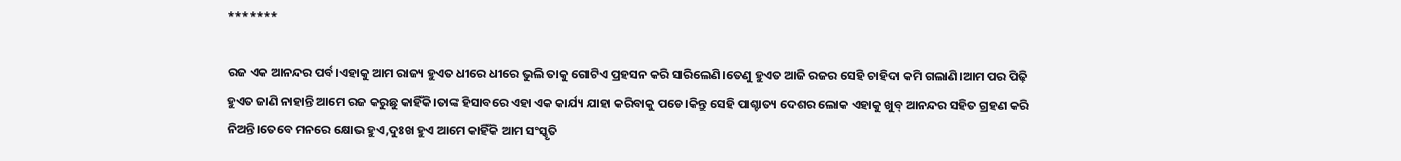*******

ରଜ ଏକ ଆନନ୍ଦର ପର୍ବ।ଏହାକୁ ଆମ ରାଜ୍ୟ ହୁଏତ ଧୀରେ ଧୀରେ ଭୁଲି ତାକୁ ଗୋଟିଏ ପ୍ରହସନ କରି ସାରିଲେଣି।ତେଣୁ ହୁଏତ ଆଜି ରଜର ସେହି ଚାହିଦା କମି ଗଲାଣି।ଆମ ପର ପିଢ଼ି ହୁଏତ ଜାଣି ନାହାନ୍ତି ଆମେ ରଜ କରୁଛୁ କାହିଁକି।ତାଙ୍କ ହିସାବରେ ଏହା ଏକ କାର୍ଯ୍ୟ ଯାହା କରିବାକୁ ପଡେ।କିନ୍ତୁ ସେହି ପାଶ୍ଚାତ୍ୟ ଦେଶର ଲୋକ ଏହାକୁ ଖୁବ୍ ଆନନ୍ଦର ସହିତ ଗ୍ରହଣ କରି ନିଅନ୍ତି।ତେବେ ମନରେ କ୍ଷୋଭ ହୁଏ,ଦୁଃଖ ହୁଏ ଆମେ କାହିଁକି ଆମ ସଂସ୍କୃତି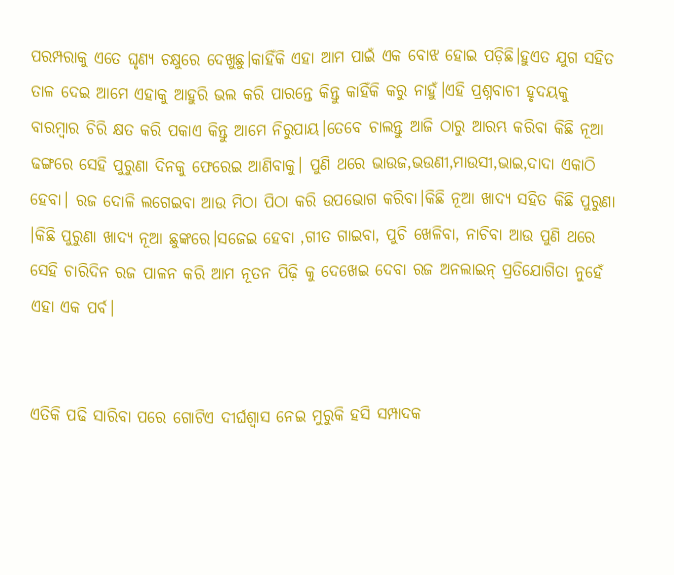ପରମ୍ପରାକୁ ଏତେ ଘୃଣ୍ୟ ଚକ୍ଷୁରେ ଦେଖୁଛୁ।କାହିଁକି ଏହା ଆମ ପାଇଁ ଏକ ବୋଝ ହୋଇ ପଡ଼ିଛି।ହୁଏତ ଯୁଗ ସହିତ ତାଳ ଦେଇ ଆମେ ଏହାକୁ ଆହୁରି ଭଲ କରି ପାରନ୍ତେ କିନ୍ତୁ କାହିଁକି କରୁ ନାହୁଁ।ଏହି ପ୍ରଶ୍ନବାଚୀ ହୃଦୟକୁ ବାରମ୍ବାର ଚିରି କ୍ଷତ କରି ପକାଏ କିନ୍ତୁ ଆମେ ନିରୁପାୟ।ତେବେ ଚାଲନ୍ତୁ ଆଜି ଠାରୁ ଆରମ୍ଭ କରିବା କିଛି ନୂଆ ଢଙ୍ଗରେ ସେହି ପୁରୁଣା ଦିନକୁ ଫେରେଇ ଆଣିବାକୁ। ପୁଣି ଥରେ ଭାଉଜ,ଭଉଣୀ,ମାଉସୀ,ଭାଇ,ଦାଦା ଏକାଠି ହେବା। ରଜ ଦୋଳି ଲଗେଇବା ଆଉ ମିଠା ପିଠା କରି ଉପଭୋଗ କରିବା।କିଛି ନୂଆ ଖାଦ୍ୟ ସହିତ କିଛି ପୁରୁଣା ।କିଛି ପୁରୁଣା ଖାଦ୍ୟ ନୂଆ ଛୁଙ୍କରେ।ସଜେଇ ହେବା ,ଗୀତ ଗାଇବା, ପୁଚି ଖେଳିବା, ନାଚିବା ଆଉ ପୁଣି ଥରେ ସେହି ଚାରିଦିନ ରଜ ପାଳନ କରି ଆମ ନୂତନ ପିଢ଼ି କୁ ଦେଖେଇ ଦେବା ରଜ ଅନଲାଇନ୍ ପ୍ରତିଯୋଗିତା ନୁହେଁ ଏହା ଏକ ପର୍ବ।


ଏତିକି ପଢି ସାରିବା ପରେ ଗୋଟିଏ ଦୀର୍ଘଶ୍ୱାସ ନେଇ ମୁରୁକି ହସି ସମ୍ପାଦକ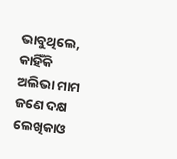ଭାବୁଥିଲେ, କାହିଁକି ଅଲିଭା ମାମ ଜଣେ ଦକ୍ଷ ଲେଖିକାଓ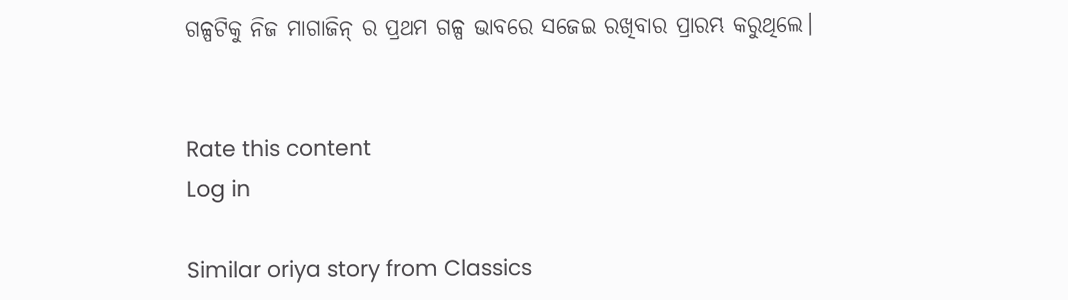ଗଳ୍ପଟିକୁ ନିଜ ମାଗାଜିନ୍ ର ପ୍ରଥମ ଗଳ୍ପ ଭାବରେ ସଜେଇ ରଖିବାର ପ୍ରାରମ୍ଭ କରୁଥିଲେ।


Rate this content
Log in

Similar oriya story from Classics